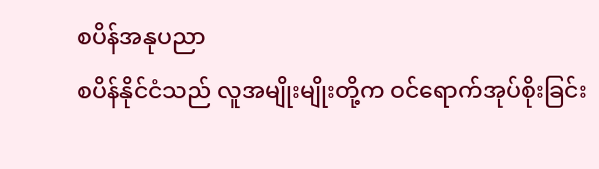စပိန်အနုပညာ
စပိန်နိုင်ငံသည် လူအမျိုးမျိုးတို့က ဝင်ရောက်အုပ်စိုးခြင်း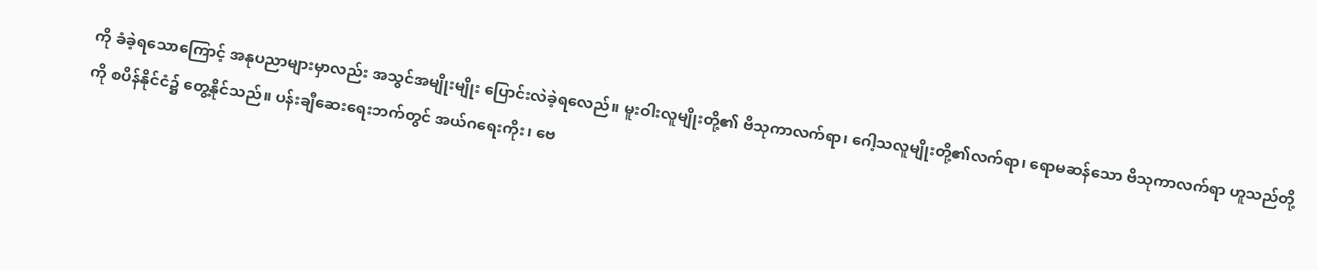ကို ခံခဲ့ရသောကြောင့် အနုပညာများမှာလည်း အသွင်အမျိုးမျိုး ပြောင်းလဲခဲ့ရလေည်။ မူးဝါးလူမျိုးတို့၏ ဗိသုကာလက်ရာ၊ ဂေါ့သလူမျိုးတို့၏လက်ရာ၊ ရောမဆန်သော ဗိသုကာလက်ရာ ဟူသည်တို့ကို စပိန်နိုင်ငံ၌ တွေ့နိုင်သည်။ ပန်းချီဆေးရေးဘက်တွင် အယ်ဂရေးကိုး၊ ဗေ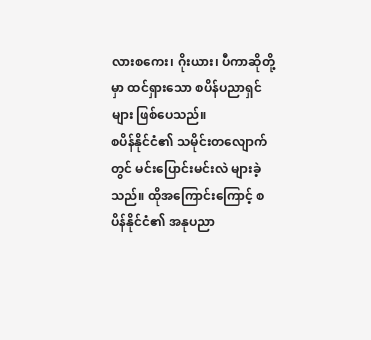လားစကေး၊ ဂိုးယား၊ ပီကာဆိုတို့မှာ ထင်ရှားသော စပိန်ပညာရှင်များ ဖြစ်ပေသည်။
စပိန်နိုင်ငံ၏ သမိုင်းတလျောက်တွင် မင်းပြောင်းမင်းလဲ များခဲ့သည်။ ထိုအကြောင်းကြောင့် စပိန်နိုင်ငံ၏ အနုပညာ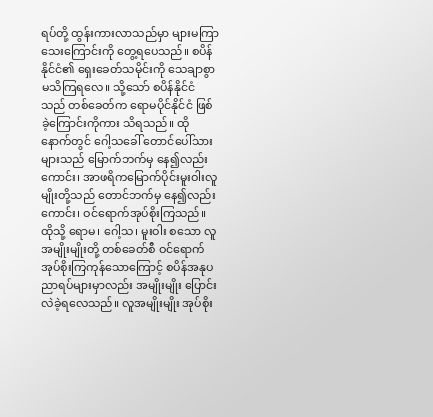ရပ်တို့ ထွန်းကားလာသည်မှာ များမကြာသေးကြောင်းကို တွေ့ရပေသည်။ စပိန်နိုင်ငံ၏ ရှေးခေတ်သမိုင်းကို သေချာစွာ မသိကြရလေ။ သို့သော် စပိန်နိုင်ငံသည် တစ်ခေတ်က ရောမပိုင်နိုင်ငံ ဖြစ်ခဲ့ကြောင်းကိုကား သိရသည်။ ထိုနောက်တွင် ဂေါ့သခေါ် တောင်ပေါ်သားများသည် မြောက်ဘက်မှ နေ၍လည်းကောင်း၊ အာဖရိကမြောက်ပိုင်းမူးဝါးလူမျိုးတို့သည် တောင်ဘက်မှ နေ၍လည်းကောင်း၊ ဝင်ရောက်အုပ်စိုးကြသည်။ ထိုသို့ ရောမ၊ ဂေါ့သ၊ မူးဝါး စသော လူအမျိုးမျိုးတို့ တစ်ခေတ်စီ ဝင်ရောက်အုပ်စိုးကြကုန်သောကြောင့် စပိန်အနုပညာရပ်များမှာလည်း အမျိုးမျိုး ပြောင်းလဲခဲ့ရလေသည်။ လူအမျိုးမျိုး အုပ်စိုး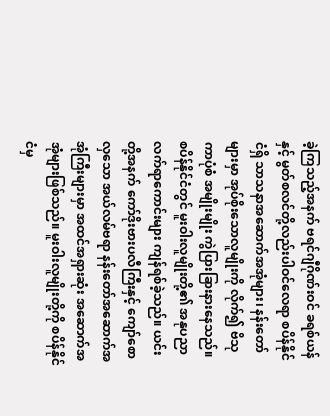ခဲ့ကြသည့်အနက် ဗရင်ဂျီဂိုဏ်းဝင် ခရစ်ယန်နှင့် မွတ်စလင်တို့လည်းပါဝင်လေရာ စပိန်နိုင်ငံရှိ သာသနာအဆောက်အအုံများ၊ နန်းတော်များမှာ အုပ်စိုးသောလူမျိုးကို လိုက်၍ ဗိသုကာပုံစံ အမျိုးမျိုး ကွဲပြားခြားနားနေသည်။
စပိန်နိုင်ငံတွင် မူးဝါးလူမျိုးတို့၏ အနုပညာ လက်ရာကောင်းများ ကျန်ရစ်ခဲ့သည်။ ယင်းတို့အနက် ကော်ဒိုးဗားပလီကြီးနှင့် ကျော်စောလှသော အယ်လမ်ဗရာ နန်းတော်အဆောက်အအုံကြီးများမှာ အထင်အရှားဆုံး အဆောက်အအုံများဖြစ်သည်။ မူးဝါးလူမျိုးတို့ကို စပိန်နိုင်ငံမှ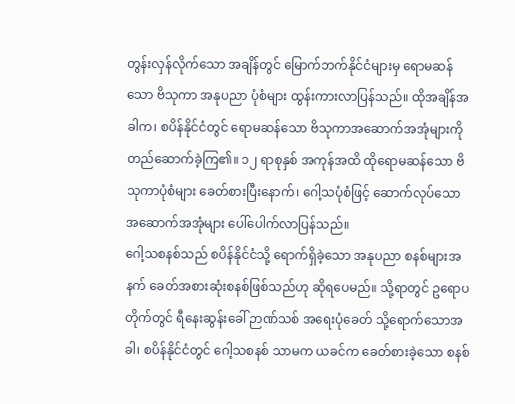တွန်းလှန်လိုက်သော အချိန်တွင် မြောက်ဘက်နိုင်ငံများမှ ရောမဆန်သော ဗိသုကာ အနုပညာ ပုံစံများ ထွန်းကားလာပြန်သည်။ ထိုအချိန်အခါက၊ စပိန်နိုင်ငံတွင် ရောမဆန်သော ဗိသုကာအဆောက်အအုံများကို တည်ဆောက်ခဲ့ကြ၏။ ၁၂ ရာစုနှစ် အကုန်အထိ ထိုရောမဆန်သော ဗိသုကာပုံစံများ ခေတ်စားပြီးနောက်၊ ဂေါ့သပုံစံဖြင့် ဆောက်လုပ်သော အဆောက်အအုံများ ပေါ်ပေါက်လာပြန်သည်။
ဂေါ့သစနစ်သည် စပိန်နိုင်ငံသို့ ရောက်ရှိခဲ့သော အနုပညာ စနစ်များအနက် ခေတ်အစားဆုံးစနစ်ဖြစ်သည်ဟု ဆိုရပေမည်။ သို့ရာတွင် ဥရောပတိုက်တွင် ရီနေးဆွန်းခေါ် ဉာဏ်သစ် အရေးပုံခေတ် သို့ရောက်သောအခါ၊ စပိန်နိုင်ငံတွင် ဂေါ့သစနစ် သာမက ယခင်က ခေတ်စားခဲ့သော စနစ်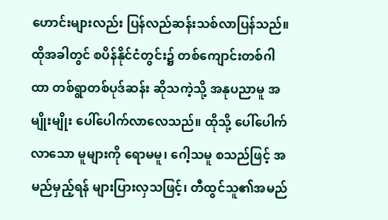ဟောင်းများလည်း ပြန်လည်ဆန်းသစ်လာပြန်သည်။ ထိုအခါတွင် စပိန်နိုင်ငံတွင်း၌ တစ်ကျောင်းတစ်ဂါထာ တစ်ရွာတစ်ပုဒ်ဆန်း ဆိုသကဲ့သို့ အနုပညာမူ အမျိုးမျိုး ပေါ်ပေါက်လာလေသည်။ ထိုသို့ ပေါ်ပေါက်လာသော မူများကို ရောမမူ၊ ဂေါ့သမူ စသည်ဖြင့် အမည်မှည့်ရန် များပြားလှသဖြင့်၊ တီထွင်သူ၏အမည်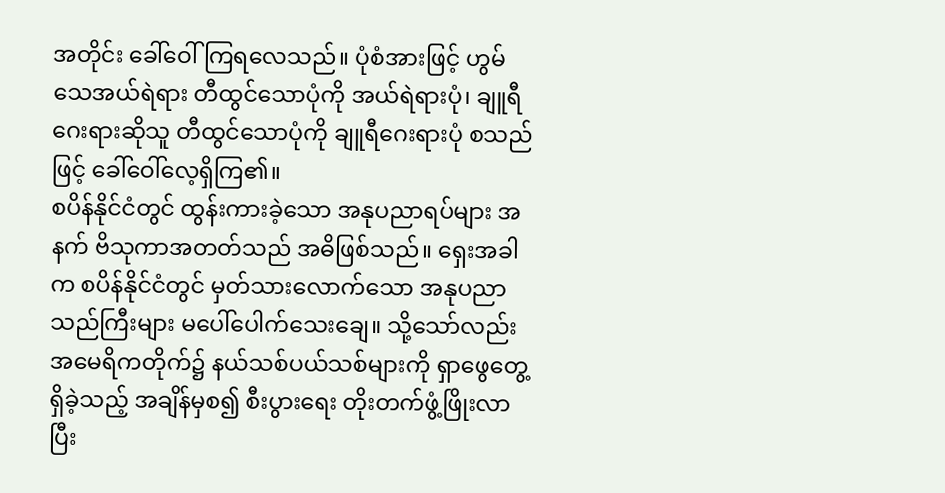အတိုင်း ခေါ်ဝေါ်ကြရလေသည်။ ပုံစံအားဖြင့် ဟွမ်သေအယ်ရဲရား တီထွင်သောပုံကို အယ်ရဲရားပုံ၊ ချူရီဂေးရားဆိုသူ တီထွင်သောပုံကို ချူရီဂေးရားပုံ စသည်ဖြင့် ခေါ်ဝေါ်လေ့ရှိကြ၏။
စပိန်နိုင်ငံတွင် ထွန်းကားခဲ့သော အနုပညာရပ်များ အနက် ဗိသုကာအတတ်သည် အဓိဖြစ်သည်။ ရှေးအခါက စပိန်နိုင်ငံတွင် မှတ်သားလောက်သော အနုပညာသည်ကြီးများ မပေါ်ပေါက်သေးချေ။ သို့သော်လည်း အမေရိကတိုက်၌ နယ်သစ်ပယ်သစ်များကို ရှာဖွေတွေ့ရှိခဲ့သည့် အချိန်မှစ၍ စီးပွားရေး တိုးတက်ဖွံ့ဖြိုးလာပြီး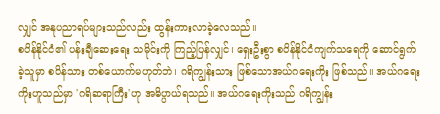လျှင် အနုပညာရပ်များသည်လည်း ထွန်းကားလာခဲ့လေသည်။
စပိန်နိုင်ငံ၏ ပန်းချီဆေးရေး သမိုင်းကို ကြည့်ပြန်လျှင်၊ ရှေးဦးစွာ စပိန်နိုင်ငံကျက်သရေကို ဆောင်ရွက်ခဲ့သူမှာ စပိန်သား တစ်ယောက်မဟုတ်ဘဲ၊ ဂရိကျွန်းသား ဖြစ်သောအယ်ဂရေးကိုး ဖြစ်သည်။ အယ်ဂရေးကိုးဟူသည်မှာ 'ဂရိဆရာကြီး'ဟု အဓိပ္ပာယ်ရသည်။ အယ်ဂရေးကိုးသည် ဂရိကျွန်း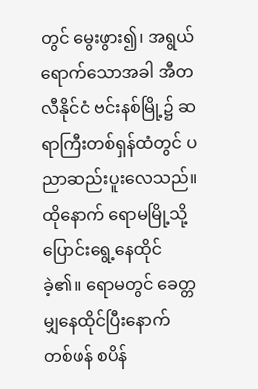တွင် မွေးဖွား၍၊ အရွယ်ရောက်သောအခါ အီတလီနိုင်ငံ ဗင်းနစ်မြို့၌ ဆရာကြီးတစ်ရှန်ထံတွင် ပညာဆည်းပူးလေသည်။ ထိုနောက် ရောမမြို့သို့ ပြောင်းရွေ့နေထိုင်ခဲ့၏။ ရောမတွင် ခေတ္တမျှနေထိုင်ပြီးနောက် တစ်ဖန် စပိန်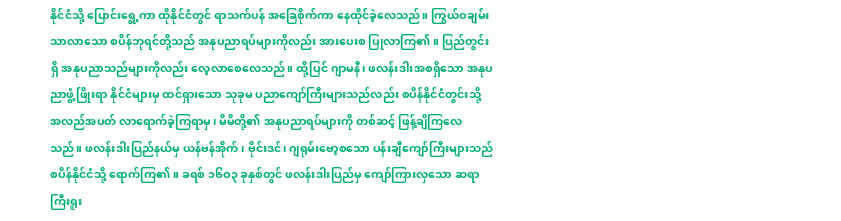နိုင်ငံသို့ ပြောင်းရွေ့ကာ ထိုနိုင်ငံတွင် ရာသက်ပန် အခြေစိုက်ကာ နေထိုင်ခဲ့လေသည်။ ကြွယ်ဝချမ်းသာလာသော စပိန်ဘုရင်တို့သည် အနုပညာရပ်များကိုလည်း အားပေးစ ပြုလာကြ၏။ ပြည်တွင်းရှိ အနုပညာသည်များကိုလည်း လေ့လာစေလေသည်။ ထို့ပြင် ဂျာမနီ၊ ဖလန်းဒါးအစရှိသော အနုပညာဖွံ့ဖြိုးရာ နိုင်ငံများမှ ထင်ရှားသော သုခုမ ပညာကျော်ကြီးများသည်လည်း စပိန်နိုင်ငံတွင်းသို့ အလည်အပတ် လာရောက်ခဲ့ကြရာမှ၊ မိမိတို့၏ အနုပညာရပ်များကို တစ်ဆင့် ဖြန့်ချိကြလေသည်။ ဖလန်းဒါးပြည်နယ်မှ ယန်ဗန်အိုက်၊ ဗိုင်းဒင်၊ ဂျရုမ်းဗော့စသော ပန်းချီကျော်ကြီးများသည် စပိန်နိုင်ငံသို့ ရောက်ကြ၏။ ခရစ် ၁၆ဝ၃ ခုနှစ်တွင် ဖလန်းဒါးပြည်မှ ကျော်ကြားလှသော ဆရာကြီးရူး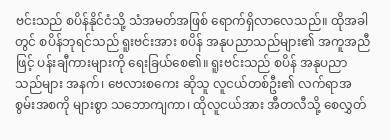ဗင်းသည် စပိန်နိုင်ငံသို့ သံအမတ်အဖြစ် ရောက်ရှိလာလေသည်။ ထိုအခါတွင် စပိန်ဘုရင်သည် ရူးဗင်းအား စပိန် အနုပညာသည်များ၏ အကူအညီဖြင့် ပန်းချီကားများကို ရေးခြယ်စေ၏။ ရူးဗင်းသည် စပိန် အနုပညာသည်များ အနက်၊ ဗေလားစကေး ဆိုသူ လူငယ်တစ်ဦး၏ လက်ရာအစွမ်းအစကို များစွာ သဘောကျကာ၊ ထိုလူငယ်အား အီတလီသို့ စေလွှတ်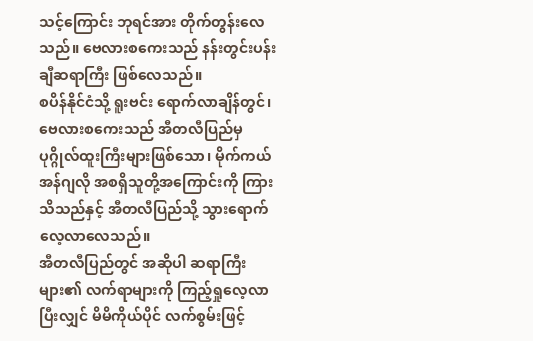သင့်ကြောင်း ဘုရင်အား တိုက်တွန်းလေသည်။ ဗေလားစကေးသည် နန်းတွင်းပန်းချီဆရာကြီး ဖြစ်လေသည်။
စပိန်နိုင်ငံသို့ ရူးဗင်း ရောက်လာချိန်တွင်၊ ဗေလားစကေးသည် အီတလီပြည်မှ ပုဂ္ဂိုလ်ထူးကြီးများဖြစ်သော၊ မိုက်ကယ်အန်ဂျလို အစရှိသူတို့အကြောင်းကို ကြားသိသည်နှင့် အီတလီပြည်သို့ သွားရောက်လေ့လာလေသည်။
အီတလီပြည်တွင် အဆိုပါ ဆရာကြီးများ၏ လက်ရာများကို ကြည့်ရှုလေ့လာပြီးလျှင် မိမိကိုယ်ပိုင် လက်စွမ်းဖြင့်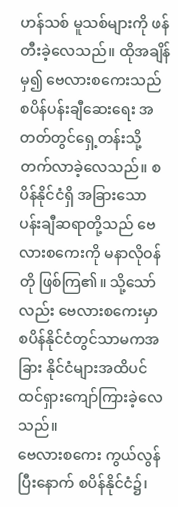ဟန်သစ် မူသစ်များကို ဖန်တီးခဲ့လေသည်။ ထိုအချိန်မှ၍ ဗေလားစကေးသည် စပိန်ပန်းချီဆေးရေး အတတ်တွင်ရှေ့တန်းသို့ တက်လာခဲ့လေသည်။ စပိန်နိုင်ငံရှိ အခြားသော ပန်းချီဆရာတို့သည် ဗေလားစကေးကို မနာလိုဝန်တို ဖြစ်ကြ၏။ သို့သော်လည်း ဗေလားစကေးမှာ စပိန်နိုင်ငံတွင်သာမကအခြား နိုင်ငံများအထိပင် ထင်ရှားကျော်ကြားခဲ့လေသည်။
ဗေလားစကေး ကွယ်လွန်ပြီးနောက် စပိန်နိုင်ငံ၌၊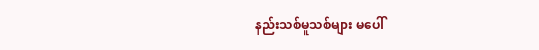နည်းသစ်မူသစ်များ မပေါ်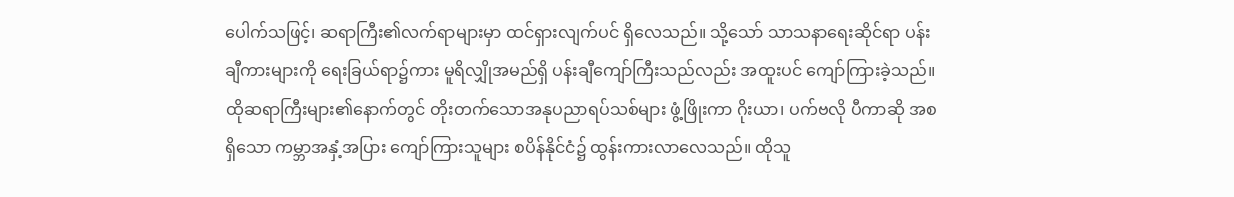ပေါက်သဖြင့်၊ ဆရာကြီး၏လက်ရာများမှာ ထင်ရှားလျက်ပင် ရှိလေသည်။ သို့သော် သာသနာရေးဆိုင်ရာ ပန်းချီကားများကို ရေးခြယ်ရာ၌ကား မူရိလျှိုအမည်ရှိ ပန်းချီကျော်ကြီးသည်လည်း အထူးပင် ကျော်ကြားခဲ့သည်။ ထိုဆရာကြီးများ၏နောက်တွင် တိုးတက်သောအနုပညာရပ်သစ်များ ဖွံ့ဖြိုးကာ ဂိုးယာ၊ ပက်ဗလို ပီကာဆို အစရှိသော ကမ္ဘာအနှံ့အပြား ကျော်ကြားသူများ စပိန်နိုင်ငံ၌ ထွန်းကားလာလေသည်။ ထိုသူ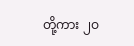တို့ကား ၂ဝ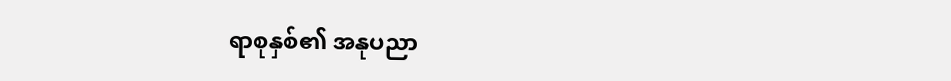ရာစုနှစ်၏ အနုပညာ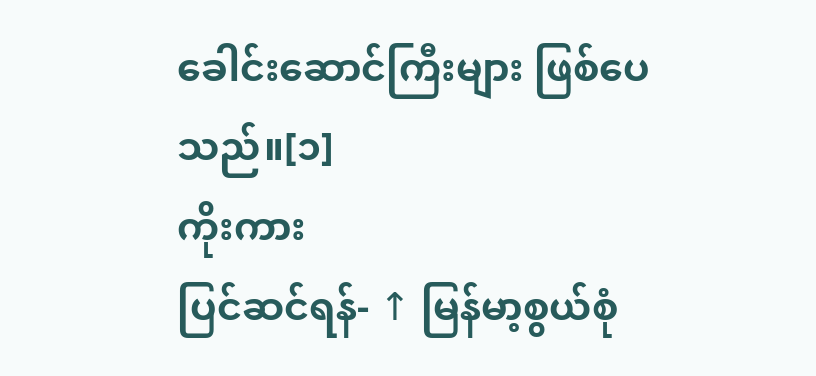ခေါင်းဆောင်ကြီးများ ဖြစ်ပေသည်။[၁]
ကိုးကား
ပြင်ဆင်ရန်- ↑ မြန်မာ့စွယ်စုံ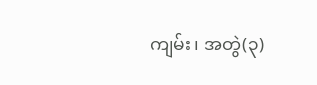ကျမ်း၊ အတွဲ(၃)